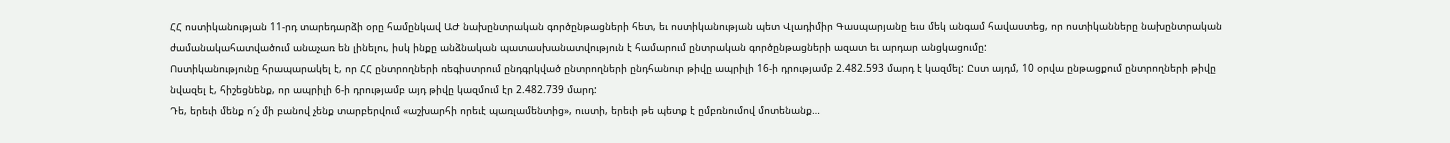ՀՀ ոստիկանության 11-րդ տարեդարձի օրը համընկավ ԱԺ նախընտրական գործընթացների հետ, եւ ոստիկանության պետ Վլադիմիր Գասպարյանը եւս մեկ անգամ հավաստեց, որ ոստիկանները նախընտրական ժամանակահատվածում անաչառ են լինելու, իսկ ինքը անձնական պատասխանատվություն է համարում ընտրական գործընթացների ազատ եւ արդար անցկացումը:
Ոստիկանությունը հրապարակել է, որ ՀՀ ընտրողների ռեգիստրում ընդգրկված ընտրողների ընդհանուր թիվը ապրիլի 16-ի դրությամբ 2.482.593 մարդ է կազմել: Ըստ այդմ, 10 օրվա ընթացքում ընտրողների թիվը նվազել է, հիշեցնենք, որ ապրիլի 6-ի դրությամբ այդ թիվը կազմում էր 2.482.739 մարդ:
Դե, երեւի մենք ո՜չ մի բանով չենք տարբերվում «աշխարհի որեւէ պառլամենտից», ուստի, երեւի թե պետք է ըմբռնումով մոտենանք…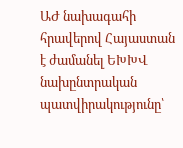ԱԺ նախագահի հրավերով Հայաստան է ժամանել ԵԽԽՎ նախընտրական պատվիրակությունը՝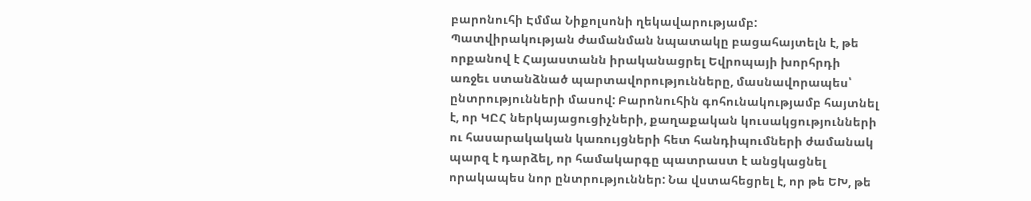բարոնուհի Էմմա Նիքոլսոնի ղեկավարությամբ: Պատվիրակության ժամանման նպատակը բացահայտելն է, թե որքանով է Հայաստանն իրականացրել Եվրոպայի խորհրդի առջեւ ստանձնած պարտավորությունները, մասնավորապես՝ ընտրությունների մասով: Բարոնուհին գոհունակությամբ հայտնել է, որ ԿԸՀ ներկայացուցիչների, քաղաքական կուսակցությունների ու հասարակական կառույցների հետ հանդիպումների ժամանակ պարզ է դարձել, որ համակարգը պատրաստ է անցկացնել որակապես նոր ընտրություններ: Նա վստահեցրել է, որ թե ԵԽ, թե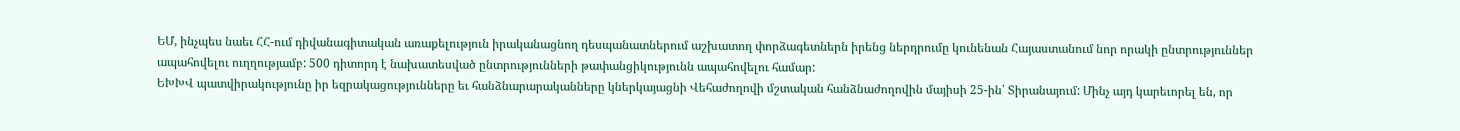ԵՄ, ինչպես նաեւ ՀՀ-ում դիվանագիտական առաքելություն իրականացնող դեսպանատներում աշխատող փորձագետներն իրենց ներդրումը կունենան Հայաստանում նոր որակի ընտրություններ ապահովելու ուղղությամբ: 500 դիտորդ է նախատեսված ընտրությունների թափանցիկությունն ապահովելու համար:
ԵԽԽՎ պատվիրակությունը իր եզրակացությունները եւ հանձնարարականները կներկայացնի Վեհաժողովի մշտական հանձնաժողովին մայիսի 25-ին՝ Տիրանայում: Մինչ այդ կարեւորել են, որ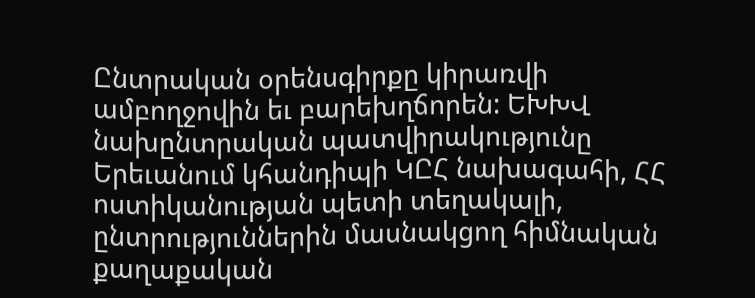Ընտրական օրենսգիրքը կիրառվի ամբողջովին եւ բարեխղճորեն: ԵԽԽՎ նախընտրական պատվիրակությունը Երեւանում կհանդիպի ԿԸՀ նախագահի, ՀՀ ոստիկանության պետի տեղակալի, ընտրություններին մասնակցող հիմնական քաղաքական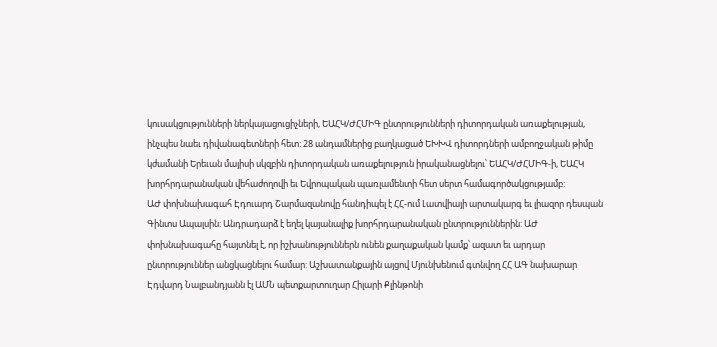կուսակցությունների ներկայացուցիչների, ԵԱՀԿ/ԺՀՄԻԳ ընտրությունների դիտորդական առաքելության, ինչպես նաեւ դիվանագետների հետ: 28 անդամներից բաղկացած ԵԽԽՎ դիտորդների ամբողջական թիմը կժամանի Երեւան մայիսի սկզբին դիտորդական առաքելություն իրականացնելու՝ ԵԱՀԿ/ԺՀՄԻԳ-ի, ԵԱՀԿ խորհրդարանական վեհաժողովի եւ Եվրոպական պառլամենտի հետ սերտ համագործակցությամբ:
ԱԺ փոխնախագահ Էդուարդ Շարմազանովը հանդիպել է ՀՀ-ում Լատվիայի արտակարգ եւ լիազոր դեսպան Գինտս Ապալսին: Անդրադարձ է եղել կայանալիք խորհրդարանական ընտրություններին: ԱԺ փոխնախագահը հայտնել է, որ իշխանություններն ունեն քաղաքական կամք՝ ազատ եւ արդար ընտրություններ անցկացնելու համար: Աշխատանքային այցով Մյունխենում գտնվող ՀՀ ԱԳ նախարար Էդվարդ Նալբանդյանն էլ ԱՄՆ պետքարտուղար Հիլարի Քլինթոնի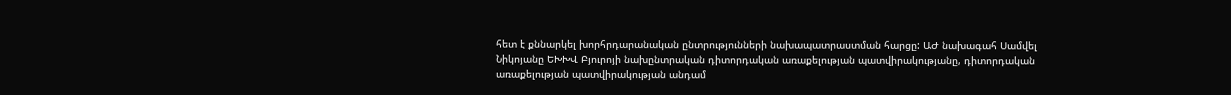հետ է քննարկել խորհրդարանական ընտրությունների նախապատրաստման հարցը: ԱԺ նախագահ Սամվել Նիկոյանը ԵԽԽՎ Բյուրոյի նախընտրական դիտորդական առաքելության պատվիրակությանը, դիտորդական առաքելության պատվիրակության անդամ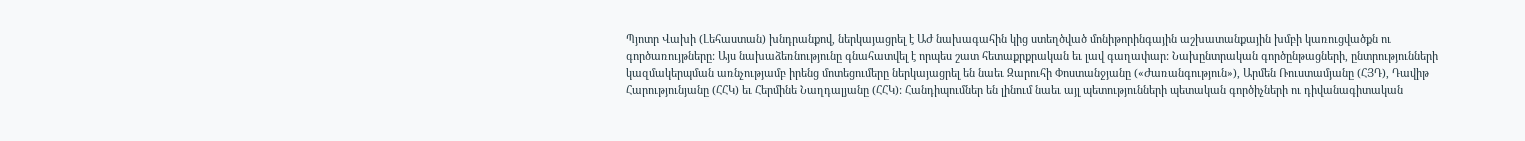Պյոտր Վախի (Լեհաստան) խնդրանքով, ներկայացրել է ԱԺ նախագահին կից ստեղծված մոնիթորինգային աշխատանքային խմբի կառուցվածքն ու գործառույթները: Այս նախաձեռնությունը գնահատվել է որպես շատ հետաքրքրական եւ լավ գաղափար: Նախընտրական գործընթացների, ընտրությունների կազմակերպման առնչությամբ իրենց մոտեցումերը ներկայացրել են նաեւ Զարուհի Փոստանջյանը («Ժառանգություն»), Արմեն Ռուստամյանը (ՀՅԴ), Դավիթ Հարությունյանը (ՀՀԿ) եւ Հերմինե Նաղդալյանը (ՀՀԿ): Հանդիպումներ են լինում նաեւ այլ պետությունների պետական գործիչների ու դիվանագիտական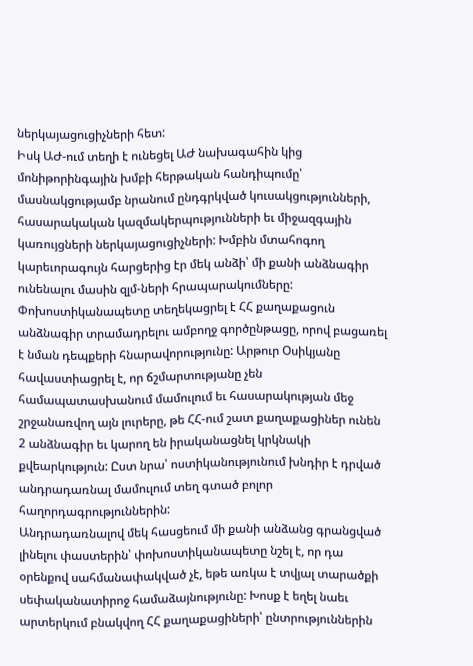ներկայացուցիչների հետ:
Իսկ ԱԺ-ում տեղի է ունեցել ԱԺ նախագահին կից մոնիթորինգային խմբի հերթական հանդիպումը՝ մասնակցությամբ նրանում ընդգրկված կուսակցությունների, հասարակական կազմակերպությունների եւ միջազգային կառույցների ներկայացուցիչների: Խմբին մտահոգող կարեւորագույն հարցերից էր մեկ անձի՝ մի քանի անձնագիր ունենալու մասին զլմ-ների հրապարակումները: Փոխոստիկանապետը տեղեկացրել է ՀՀ քաղաքացուն անձնագիր տրամադրելու ամբողջ գործընթացը, որով բացառել է նման դեպքերի հնարավորությունը: Արթուր Օսիկյանը հավաստիացրել է, որ ճշմարտությանը չեն համապատասխանում մամուլում եւ հասարակության մեջ շրջանառվող այն լուրերը, թե ՀՀ-ում շատ քաղաքացիներ ունեն 2 անձնագիր եւ կարող են իրականացնել կրկնակի քվեարկություն: Ըստ նրա՝ ոստիկանությունում խնդիր է դրված անդրադառնալ մամուլում տեղ գտած բոլոր հաղորդագրություններին:
Անդրադառնալով մեկ հասցեում մի քանի անձանց գրանցված լինելու փաստերին՝ փոխոստիկանապետը նշել է, որ դա օրենքով սահմանափակված չէ, եթե առկա է տվյալ տարածքի սեփականատիրոջ համաձայնությունը: Խոսք է եղել նաեւ արտերկում բնակվող ՀՀ քաղաքացիների՝ ընտրություններին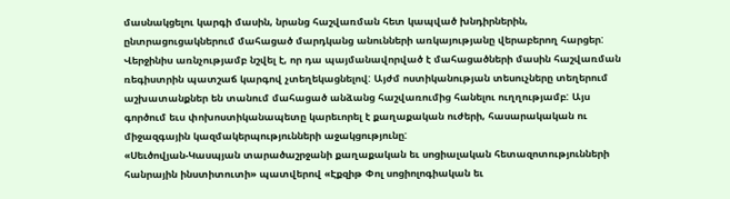մասնակցելու կարգի մասին, նրանց հաշվառման հետ կապված խնդիրներին, ընտրացուցակներում մահացած մարդկանց անունների առկայությանը վերաբերող հարցեր: Վերջինիս առնչությամբ նշվել է, որ դա պայմանավորված է մահացածների մասին հաշվառման ռեգիստրին պատշաճ կարգով չտեղեկացնելով: Այժմ ոստիկանության տեսուչները տեղերում աշխատանքներ են տանում մահացած անձանց հաշվառումից հանելու ուղղությամբ: Այս գործում եւս փոխոստիկանապետը կարեւորել է քաղաքական ուժերի, հասարակական ու միջազգային կազմակերպությունների աջակցությունը:
«Սեւծովյան-Կասպյան տարածաշրջանի քաղաքական եւ սոցիալական հետազոտությունների հանրային ինստիտուտի» պատվերով «Էքզիթ Փոլ սոցիոլոգիական եւ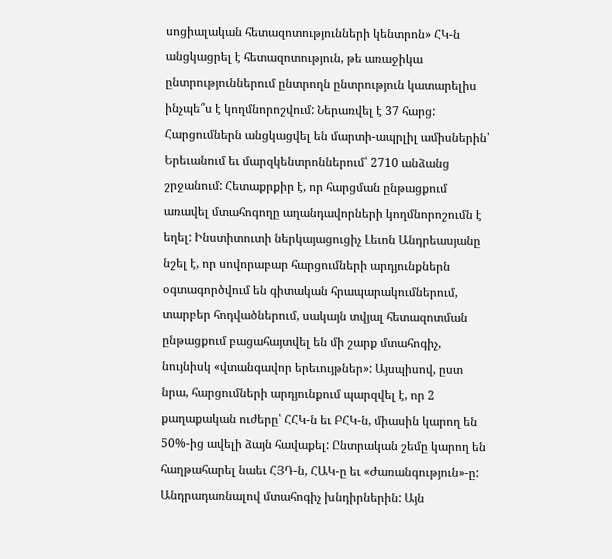սոցիալական հետազոտությունների կենտրոն» ՀԿ-ն անցկացրել է հետազոտություն, թե առաջիկա ընտրություններում ընտրողն ընտրություն կատարելիս ինչպե՞ս է կողմնորոշվում: Ներառվել է 37 հարց: Հարցումներն անցկացվել են մարտի-ապրլիլ ամիսներին՝ Երեւանում եւ մարզկենտրոններում՝ 2710 անձանց շրջանում: Հետաքրքիր է, որ հարցման ընթացքում առավել մտահոգողը աղանդավորների կողմնորոշումն է եղել: Ինստիտուտի ներկայացուցիչ Լեւոն Անդրեասյանը նշել է, որ սովորաբար հարցումների արդյունքներն օգտագործվում են գիտական հրապարակումներում, տարբեր հոդվածներում, սակայն տվյալ հետազոտման ընթացքում բացահայտվել են մի շարք մտահոգիչ, նույնիսկ «վտանգավոր երեւույթներ»: Այսպիսով, ըստ նրա, հարցումների արդյունքում պարզվել է, որ 2 քաղաքական ուժերը՝ ՀՀԿ-ն եւ ԲՀԿ-ն, միասին կարող են 50%-ից ավելի ձայն հավաքել: Ընտրական շեմը կարող են հաղթահարել նաեւ ՀՅԴ-ն, ՀԱԿ-ը եւ «Ժառանգություն»-ը:
Անդրադառնալով մտահոգիչ խնդիրներին: Այն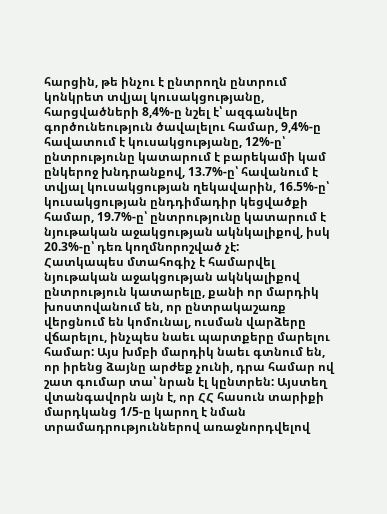հարցին, թե ինչու է ընտրողն ընտրում կոնկրետ տվյալ կուսակցությանը, հարցվածների 8,4%-ը նշել է՝ ազգանվեր գործունեություն ծավալելու համար, 9,4%-ը հավատում է կուսակցությանը, 12%-ը՝ ընտրությունը կատարում է բարեկամի կամ ընկերոջ խնդրանքով, 13.7%-ը՝ հավանում է տվյալ կուսակցության ղեկավարին, 16.5%-ը՝ կուսակցության ընդդիմադիր կեցվածքի համար, 19.7%-ը՝ ընտրությունը կատարում է նյութական աջակցության ակնկալիքով, իսկ 20.3%-ը՝ դեռ կողմնորոշված չէ:
Հատկապես մտահոգիչ է համարվել նյութական աջակցության ակնկալիքով ընտրություն կատարելը, քանի որ մարդիկ խոստովանում են, որ ընտրակաշառք վերցնում են կոմունալ, ուսման վարձերը վճարելու, ինչպես նաեւ պարտքերը մարելու համար: Այս խմբի մարդիկ նաեւ գտնում են, որ իրենց ձայնը արժեք չունի, դրա համար ով շատ գումար տա՝ նրան էլ կընտրեն: Այստեղ վտանգավորն այն է, որ ՀՀ հասուն տարիքի մարդկանց 1/5-ը կարող է նման տրամադրություններով առաջնորդվելով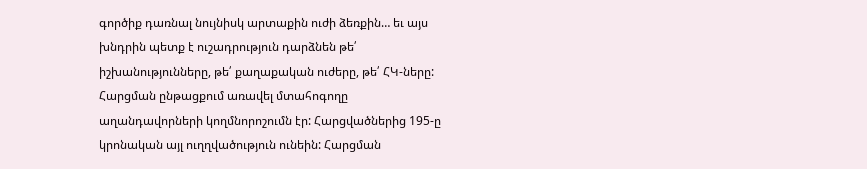գործիք դառնալ նույնիսկ արտաքին ուժի ձեռքին… եւ այս խնդրին պետք է ուշադրություն դարձնեն թե՛ իշխանությունները, թե՛ քաղաքական ուժերը, թե՛ ՀԿ-ները:
Հարցման ընթացքում առավել մտահոգողը աղանդավորների կողմնորոշումն էր: Հարցվածներից 195-ը կրոնական այլ ուղղվածություն ունեին: Հարցման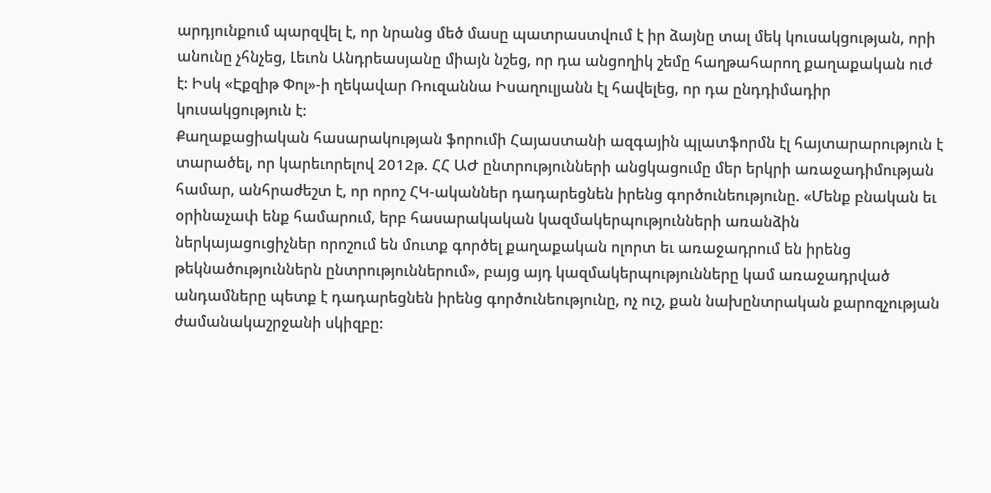արդյունքում պարզվել է, որ նրանց մեծ մասը պատրաստվում է իր ձայնը տալ մեկ կուսակցության, որի անունը չհնչեց, Լեւոն Անդրեասյանը միայն նշեց, որ դա անցողիկ շեմը հաղթահարող քաղաքական ուժ է: Իսկ «Էքզիթ Փոլ»-ի ղեկավար Ռուզաննա Իսաղուլյանն էլ հավելեց, որ դա ընդդիմադիր կուսակցություն է:
Քաղաքացիական հասարակության ֆորումի Հայաստանի ազգային պլատֆորմն էլ հայտարարություն է տարածել, որ կարեւորելով 2012թ. ՀՀ ԱԺ ընտրությունների անցկացումը մեր երկրի առաջադիմության համար, անհրաժեշտ է, որ որոշ ՀԿ-ականներ դադարեցնեն իրենց գործունեությունը. «Մենք բնական եւ օրինաչափ ենք համարում, երբ հասարակական կազմակերպությունների առանձին ներկայացուցիչներ որոշում են մուտք գործել քաղաքական ոլորտ եւ առաջադրում են իրենց թեկնածություններն ընտրություններում», բայց այդ կազմակերպությունները կամ առաջադրված անդամները պետք է դադարեցնեն իրենց գործունեությունը, ոչ ուշ, քան նախընտրական քարոզչության ժամանակաշրջանի սկիզբը: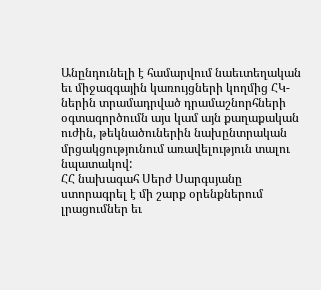Անընդունելի է համարվում նաեւտեղական եւ միջազգային կառույցների կողմից ՀԿ-ներին տրամադրված դրամաշնորհների օգտագործումն այս կամ այն քաղաքական ուժին, թեկնածուներին նախընտրական մրցակցությունում առավելություն տալու նպատակով:
ՀՀ նախագահ Սերժ Սարգսյանը ստորագրել է մի շարք օրենքներում լրացումներ եւ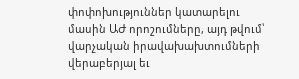փոփոխություններ կատարելու մասին ԱԺ որոշումները, այդ թվում՝ վարչական իրավախախտումների վերաբերյալ եւ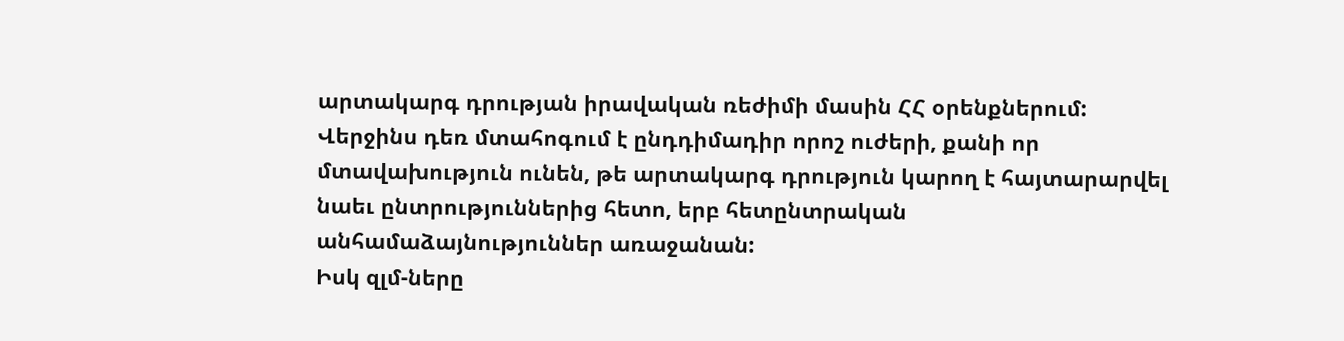արտակարգ դրության իրավական ռեժիմի մասին ՀՀ օրենքներում: Վերջինս դեռ մտահոգում է ընդդիմադիր որոշ ուժերի, քանի որ մտավախություն ունեն, թե արտակարգ դրություն կարող է հայտարարվել նաեւ ընտրություններից հետո, երբ հետընտրական անհամաձայնություններ առաջանան:
Իսկ զլմ-ները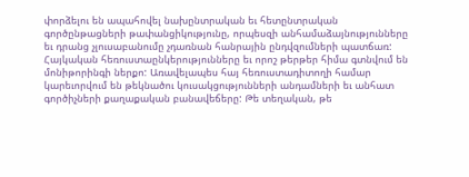փորձելու են ապահովել նախընտրական եւ հետընտրական գործընթացների թափանցիկությունը, որպեսզի անհամաձայնությունները եւ դրանց չլուսաբանումը չդառնան հանրային ընդվզումների պատճառ: Հայկական հեռուստաընկերությունները եւ որոշ թերթեր հիմա գտնվում են մոնիթորինգի ներքո: Առավելապես հայ հեռուստադիտողի համար կարեւորվում են թեկնածու կուսակցությունների անդամների եւ անհատ գործիչների քաղաքական բանավեճերը: Թե տեղական, թե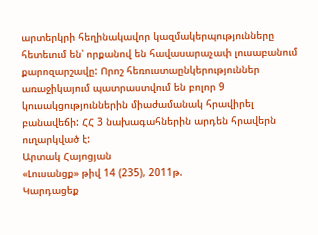արտերկրի հեղինակավոր կազմակերպությունները հետեւում են՝ որքանով են հավասարաչափ լուսաբանում քարոզարշավը: Որոշ հեռուստաընկերություններ առաջիկայում պատրաստվում են բոլոր 9 կուսակցություններին միաժամանակ հրավիրել բանավեճի: ՀՀ 3 նախագահներին արդեն հրավերն ուղարկված է:
Արտակ Հայոցյան
«Լուսանցք» թիվ 14 (235), 2011թ.
Կարդացեք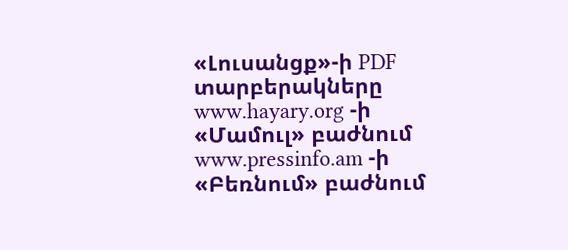«Լուսանցք»-ի PDF տարբերակները www.hayary.org -ի «Մամուլ» բաժնում www.pressinfo.am -ի «Բեռնում» բաժնում